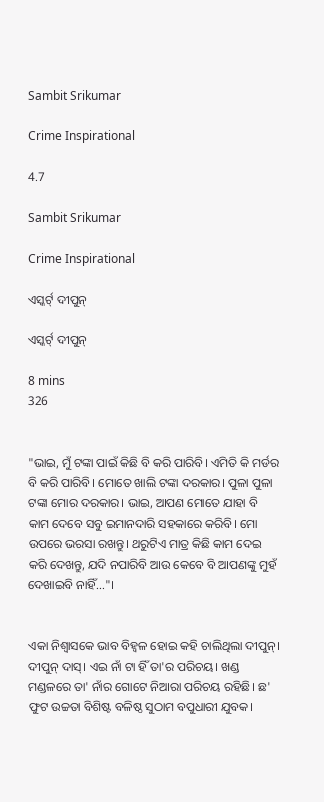Sambit Srikumar

Crime Inspirational

4.7

Sambit Srikumar

Crime Inspirational

ଏସ୍କର୍ଟ୍ ଦୀପୁନ୍

ଏସ୍କର୍ଟ୍ ଦୀପୁନ୍

8 mins
326


"ଭାଇ, ମୁଁ ଟଙ୍କା ପାଇଁ କିଛି ବି କରି ପାରିବି। ଏମିତି କି ମର୍ଡର ବି କରି ପାରିବି। ମୋତେ ଖାଲି ଟଙ୍କା ଦରକାର। ପୁଳା ପୁଳା ଟଙ୍କା ମୋର ଦରକାର। ଭାଇ, ଆପଣ ମୋତେ ଯାହା ବି କାମ ଦେବେ ସବୁ ଇମାନଦାରି ସହକାରେ କରିବି। ମୋ ଉପରେ ଭରସା ରଖନ୍ତୁ। ଥରୁଟିଏ ମାତ୍ର କିଛି କାମ ଦେଇ କରି ଦେଖନ୍ତୁ, ଯଦି ନପାରିବି ଆଉ କେବେ ବି ଆପଣଙ୍କୁ ମୁହଁ ଦେଖାଇବି ନାହିଁ..."।


ଏକା ନିଶ୍ବାସକେ ଭାବ ବିହ୍ବଳ ହୋଇ କହି ଚାଲିଥିଲା ଦୀପୁନ୍। ଦୀପୁନ୍ ଦାସ୍। ଏଇ ନାଁ ଟା ହିଁ ତା'ର ପରିଚୟ। ଖଣ୍ଡ ମଣ୍ଡଳରେ ତା' ନାଁର ଗୋଟେ ନିଆରା ପରିଚୟ ରହିଛି। ଛ' ଫୁଟ ଉଚ୍ଚତା ବିଶିଷ୍ଟ ବଳିଷ୍ଠ ସୁଠାମ ବପୁଧାରୀ ଯୁବକ।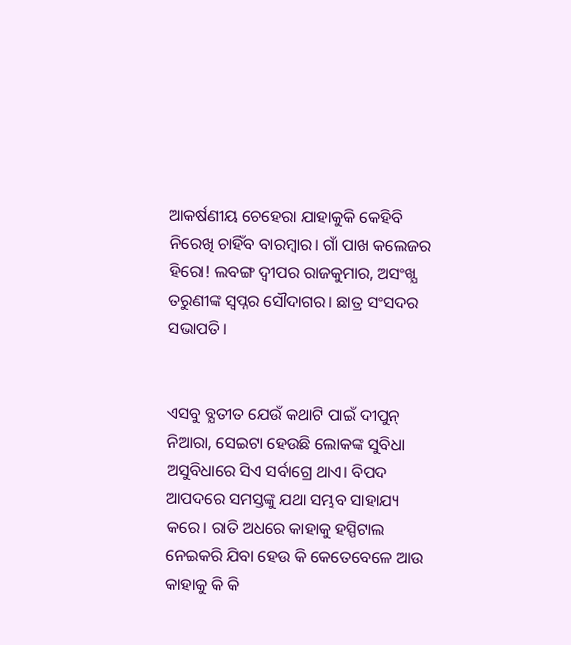ଆକର୍ଷଣୀୟ ଚେହେରା ଯାହାକୁକି କେହିବି ନିରେଖି ଚାହିଁବ ବାରମ୍ବାର। ଗାଁ ପାଖ କଲେଜର ହିରୋ! ଲବଙ୍ଗ ଦ୍ବୀପର ରାଜକୁମାର, ଅସଂଖ୍ଯ ତରୁଣୀଙ୍କ ସ୍ବପ୍ନର ସୌଦାଗର। ଛାତ୍ର ସଂସଦର ସଭାପତି।


ଏସବୁ ବ୍ଯତୀତ ଯେଉଁ କଥାଟି ପାଇଁ ଦୀପୁନ୍ ନିଆରା, ସେଇଟା ହେଉଛି ଲୋକଙ୍କ ସୁବିଧା ଅସୁବିଧାରେ ସିଏ ସର୍ବାଗ୍ରେ ଥାଏ। ବିପଦ ଆପଦରେ ସମସ୍ତଙ୍କୁ ଯଥା ସମ୍ଭବ ସାହାଯ୍ୟ କରେ। ରାତି ଅଧରେ କାହାକୁ ହସ୍ପିଟାଲ ନେଇକରି ଯିବା ହେଉ କି କେତେବେଳେ ଆଉ କାହାକୁ କି କି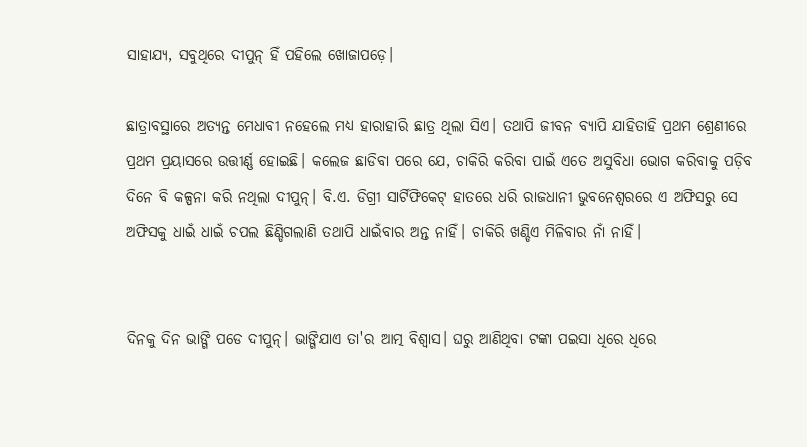ସାହାଯ୍ୟ, ସବୁଥିରେ ଦୀପୁନ୍ ହିଁ ପହିଲେ ଖୋଜାପଡ଼େ।

ଛାତ୍ରାବସ୍ଥାରେ ଅତ୍ୟନ୍ତ ମେଧାବୀ ନହେଲେ ମଧ୍ୟ ହାରାହାରି ଛାତ୍ର ଥିଲା ସିଏ। ତଥାପି ଜୀବନ ବ୍ୟାପି ଯାହିତାହି ପ୍ରଥମ ଶ୍ରେଣୀରେ ପ୍ରଥମ ପ୍ରୟାସରେ ଉତ୍ତୀର୍ଣ୍ଣ ହୋଇଛି। କଲେଜ ଛାଡିବା ପରେ ଯେ, ଚାକିରି କରିବା ପାଇଁ ଏତେ ଅସୁବିଧା ଭୋଗ କରିବାକୁ ପଡ଼ିବ ଦିନେ ବି କଳ୍ପନା କରି ନଥିଲା ଦୀପୁନ୍। ବି.ଏ. ଡିଗ୍ରୀ ସାର୍ଟିଫିକେଟ୍ ହାତରେ ଧରି ରାଜଧାନୀ ଭୁବନେଶ୍ଵରରେ ଏ ଅଫିସରୁ ସେ ଅଫିସକୁ ଧାଇଁ ଧାଇଁ ଚପଲ ଛିଣ୍ଡିଗଲାଣି ତଥାପି ଧାଇଁବାର ଅନ୍ତ ନାହିଁ। ଚାକିରି ଖଣ୍ଡିଏ ମିଳିବାର ନାଁ ନାହିଁ।


ଦିନକୁ ଦିନ ଭାଙ୍ଗି ପଡେ ଦୀପୁନ୍। ଭାଙ୍ଗିଯାଏ ତା'ର ଆତ୍ମ ବିଶ୍ୱାସ। ଘରୁ ଆଣିଥିବା ଟଙ୍କା ପଇସା ଧିରେ ଧିରେ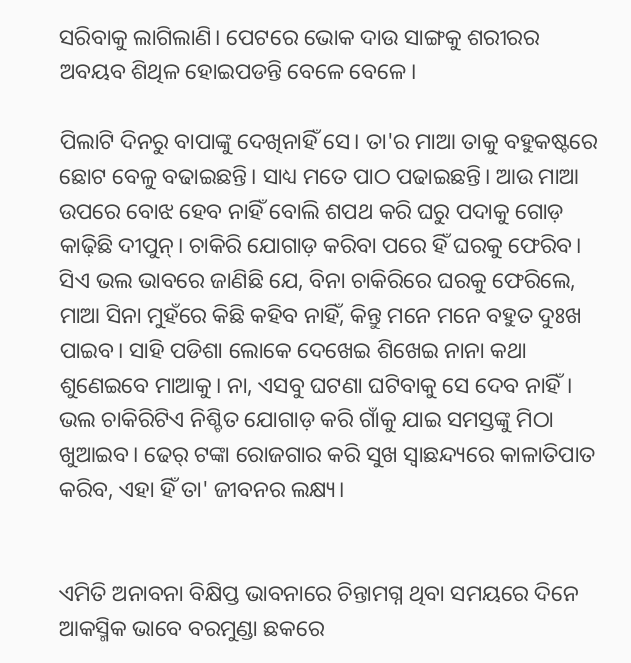ସରିବାକୁ ଲାଗିଲାଣି। ପେଟରେ ଭୋକ ଦାଉ ସାଙ୍ଗକୁ ଶରୀରର ଅବୟବ ଶିଥିଳ ହୋଇପଡନ୍ତି ବେଳେ ବେଳେ।

ପିଲାଟି ଦିନରୁ ବାପାଙ୍କୁ ଦେଖିନାହିଁ ସେ। ତା'ର ମାଆ ତାକୁ ବହୁକଷ୍ଟରେ ଛୋଟ ବେଳୁ ବଢାଇଛନ୍ତି। ସାଧ୍ୟ ମତେ ପାଠ ପଢାଇଛନ୍ତି। ଆଉ ମାଆ ଉପରେ ବୋଝ ହେବ ନାହିଁ ବୋଲି ଶପଥ କରି ଘରୁ ପଦାକୁ ଗୋଡ଼ କାଢ଼ିଛି ଦୀପୁନ୍। ଚାକିରି ଯୋଗାଡ଼ କରିବା ପରେ ହିଁ ଘରକୁ ଫେରିବ। ସିଏ ଭଲ ଭାବରେ ଜାଣିଛି ଯେ, ବିନା ଚାକିରିରେ ଘରକୁ ଫେରିଲେ, ମାଆ ସିନା ମୁହଁରେ କିଛି କହିବ ନାହିଁ, କିନ୍ତୁ ମନେ ମନେ ବହୁତ ଦୁଃଖ ପାଇବ। ସାହି ପଡିଶା ଲୋକେ ଦେଖେଇ ଶିଖେଇ ନାନା କଥା ଶୁଣେଇବେ ମାଆକୁ। ନା, ଏସବୁ ଘଟଣା ଘଟିବାକୁ ସେ ଦେବ ନାହିଁ। ଭଲ ଚାକିରିଟିଏ ନିଶ୍ଚିତ ଯୋଗାଡ଼ କରି ଗାଁକୁ ଯାଇ ସମସ୍ତଙ୍କୁ ମିଠା ଖୁଆଇବ। ଢେର୍ ଟଙ୍କା ରୋଜଗାର କରି ସୁଖ ସ୍ବାଛନ୍ଦ୍ୟରେ କାଳାତିପାତ କରିବ, ଏହା ହିଁ ତା' ଜୀବନର ଲକ୍ଷ୍ୟ।


ଏମିତି ଅନାବନା ବିକ୍ଷିପ୍ତ ଭାବନାରେ ଚିନ୍ତାମଗ୍ନ ଥିବା ସମୟରେ ଦିନେ ଆକସ୍ମିକ ଭାବେ ବରମୁଣ୍ଡା ଛକରେ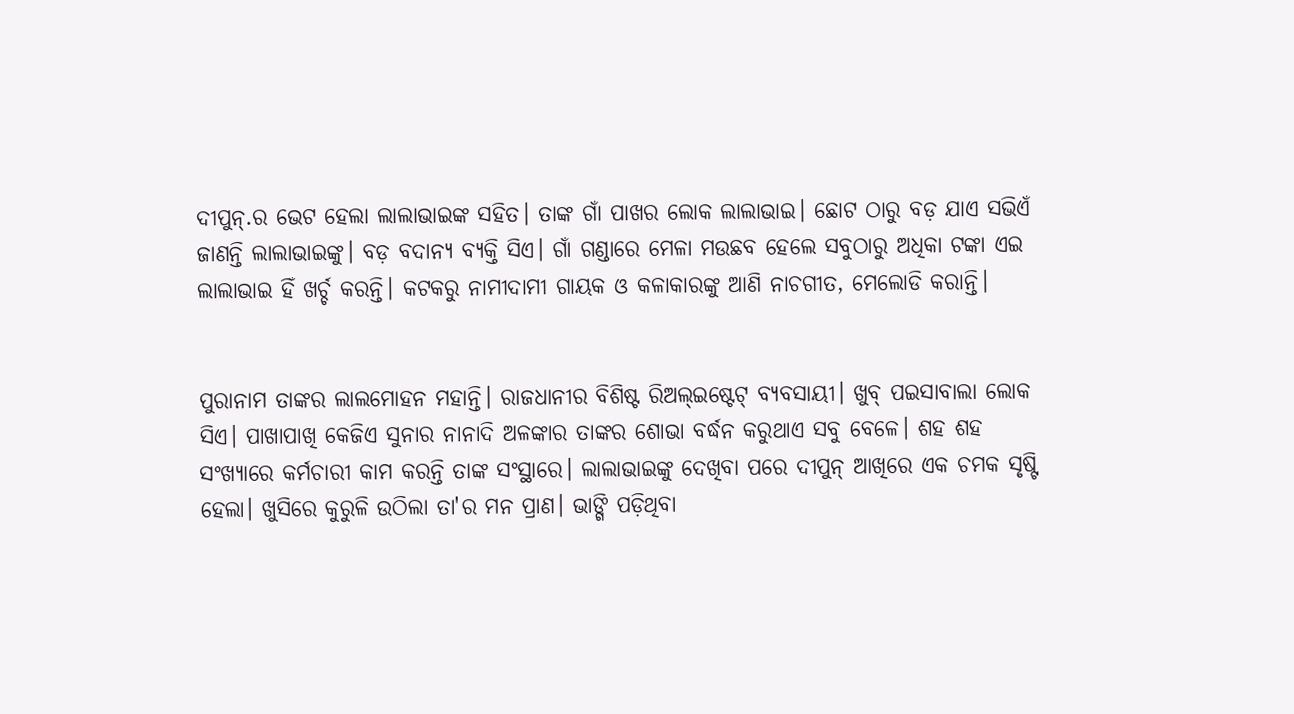ଦୀପୁନ୍.ର ଭେଟ ହେଲା ଲାଲାଭାଇଙ୍କ ସହିତ। ତାଙ୍କ ଗାଁ ପାଖର ଲୋକ ଲାଲାଭାଇ। ଛୋଟ ଠାରୁ ବଡ଼ ଯାଏ ସଭିଏଁ ଜାଣନ୍ତି ଲାଲାଭାଇଙ୍କୁ। ବଡ଼ ବଦାନ୍ୟ ବ୍ୟକ୍ତି ସିଏ। ଗାଁ ଗଣ୍ଡାରେ ମେଳା ମଉଛବ ହେଲେ ସବୁଠାରୁ ଅଧିକା ଟଙ୍କା ଏଇ ଲାଲାଭାଇ ହିଁ ଖର୍ଚ୍ଚ କରନ୍ତି। କଟକରୁ ନାମୀଦାମୀ ଗାୟକ ଓ କଳାକାରଙ୍କୁ ଆଣି ନାଚଗୀତ, ମେଲୋଡି କରାନ୍ତି।


ପୁରାନାମ ତାଙ୍କର ଲାଲମୋହନ ମହାନ୍ତି। ରାଜଧାନୀର ବିଶିଷ୍ଟ ରିଅଲ୍ଇଷ୍ଟେଟ୍ ବ୍ଯବସାୟୀ। ଖୁବ୍ ପଇସାବାଲା ଲୋକ ସିଏ। ପାଖାପାଖି କେଜିଏ ସୁନାର ନାନାଦି ଅଳଙ୍କାର ତାଙ୍କର ଶୋଭା ବର୍ଦ୍ଧନ କରୁଥାଏ ସବୁ ବେଳେ। ଶହ ଶହ ସଂଖ୍ଯାରେ କର୍ମଚାରୀ କାମ କରନ୍ତି ତାଙ୍କ ସଂସ୍ଥାରେ। ଲାଲାଭାଇଙ୍କୁ ଦେଖିବା ପରେ ଦୀପୁନ୍ ଆଖିରେ ଏକ ଚମକ ସୃଷ୍ଟି ହେଲା। ଖୁସିରେ କୁରୁଳି ଉଠିଲା ତା'ର ମନ ପ୍ରାଣ। ଭାଙ୍ଗି ପଡ଼ିଥିବା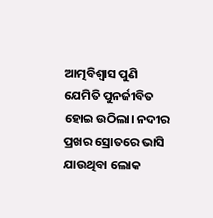ଆତ୍ମବିଶ୍ୱାସ ପୁଣି ଯେମିତି ପୁନର୍ଜୀବିତ ହୋଇ ଉଠିଲା। ନଦୀର ପ୍ରଖର ସ୍ରୋତରେ ଭାସି ଯାଉଥିବା ଲୋକ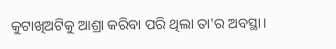କୁଟାଖିଅଟିକୁ ଆଶ୍ରା କରିବା ପରି ଥିଲା ତା'ର ଅବସ୍ଥା।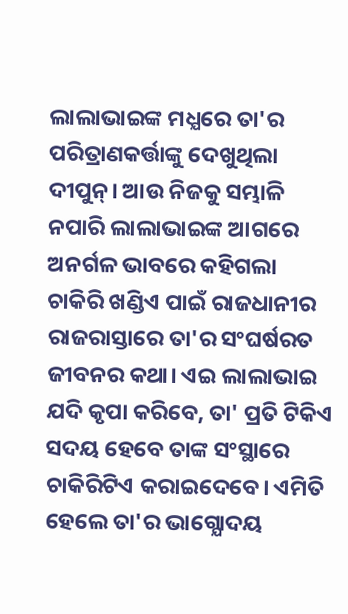ଲାଲାଭାଇଙ୍କ ମଧ୍ଯରେ ତା'ର ପରିତ୍ରାଣକର୍ତ୍ତାଙ୍କୁ ଦେଖୁଥିଲା ଦୀପୁନ୍। ଆଉ ନିଜକୁ ସମ୍ଭାଳି ନପାରି ଲାଲାଭାଇଙ୍କ ଆଗରେ ଅନର୍ଗଳ ଭାବରେ କହିଗଲା ଚାକିରି ଖଣ୍ଡିଏ ପାଇଁ ରାଜଧାନୀର ରାଜରାସ୍ତାରେ ତା'ର ସଂଘର୍ଷରତ ଜୀବନର କଥା। ଏଇ ଲାଲାଭାଇ ଯଦି କୃପା କରିବେ, ତା' ପ୍ରତି ଟିକିଏ ସଦୟ ହେବେ ତାଙ୍କ ସଂସ୍ଥାରେ ଚାକିରିଟିଏ କରାଇଦେବେ। ଏମିତି ହେଲେ ତା'ର ଭାଗ୍ଯୋଦୟ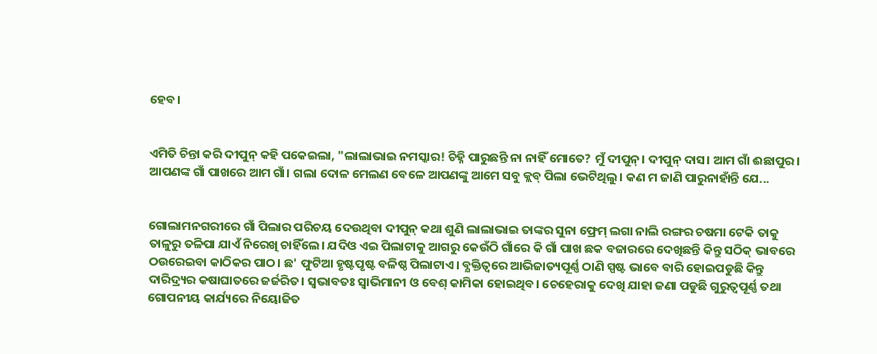ହେବ।


ଏମିତି ଚିନ୍ତା କରି ଦୀପୁନ୍ କହି ପକେଇଲା, "ଲାଲାଭାଇ ନମସ୍କାର! ଚିହ୍ନି ପାରୁଛନ୍ତି ନା ନାହିଁ ମୋତେ? ମୁଁ ଦୀପୁନ୍। ଦୀପୁନ୍ ଦାସ। ଆମ ଗାଁ ଈଛାପୁର। ଆପଣଙ୍କ ଗାଁ ପାଖରେ ଆମ ଗାଁ। ଗଲା ଦୋଳ ମେଲଣ ବେଳେ ଆପଣଙ୍କୁ ଆମେ ସବୁ କ୍ଲବ୍ ପିଲା ଭେଟିଥିଲୁ। କଣ ମ ଜାଣି ପାରୁନାହାଁନ୍ତି ଯେ...


ଗୋଲାମନଗରୀରେ ଗାଁ ପିଲାର ପରିଚୟ ଦେଉଥିବା ଦୀପୁନ୍ କଥା ଶୁଣି ଲାଲାଭାଇ ତାଙ୍କର ସୁନା ଫ୍ରେମ୍ ଲଗା ନାଲି ରଙ୍ଗର ଚଷମା ଟେକି ତାକୁ ତାଳୁରୁ ତଳିପା ଯାଏଁ ନିରେଖି ଚାହିଁଲେ। ଯଦିଓ ଏଇ ପିଲାଟାକୁ ଆଗରୁ କେଉଁଠି ଗାଁରେ କି ଗାଁ ପାଖ ଛକ ବଜାରରେ ଦେଖିଛନ୍ତି କିନ୍ତୁ ସଠିକ୍ ଭାବରେ ଠଉରେଇବା କାଠିକର ପାଠ। ଛ' ଫୁଟିଆ ହୃଷ୍ଟପୃଷ୍ଟ ବଳିଷ୍ଠ ପିଲାଟାଏ। ବ୍ଯକ୍ତିତ୍ବରେ ଆଭିଜାତ୍ୟପୂର୍ଣ୍ଣ ଠାଣି ସ୍ପଷ୍ଟ ଭାବେ ବାରି ହୋଇପଡୁଛି କିନ୍ତୁ ଦାରିଦ୍ର୍ୟର କଷାଘାତରେ ଜର୍ଜରିତ। ସ୍ବଭାବତଃ ସ୍ବାଭିମାନୀ ଓ ବେଶ୍ କାମିକା ହୋଇଥିବ। ଚେହେରାକୁ ଦେଖି ଯାହା ଜଣା ପଡୁଛି ଗୁରୁତ୍ୱପୂର୍ଣ୍ଣ ତଥା ଗୋପନୀୟ କାର୍ଯ୍ୟରେ ନିୟୋଜିତ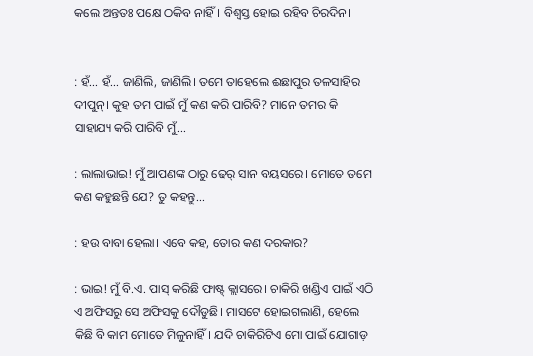କଲେ ଅନ୍ତତଃ ପକ୍ଷେ ଠକିବ ନାହିଁ। ବିଶ୍ବସ୍ତ ହୋଇ ରହିବ ଚିରଦିନ।


: ହଁ... ହଁ... ଜାଣିଲି, ଜାଣିଲି। ତମେ ତାହେଲେ ଈଛାପୁର ତଳସାହିର ଦୀପୁନ୍। କୁହ ତମ ପାଇଁ ମୁଁ କଣ କରି ପାରିବି? ମାନେ ତମର କି ସାହାଯ୍ୟ କରି ପାରିବି ମୁଁ...

: ଲାଲାଭାଇ! ମୁଁ ଆପଣଙ୍କ ଠାରୁ ଢେର୍ ସାନ ବୟସରେ। ମୋତେ ତମେ କଣ କହୁଛନ୍ତି ଯେ? ତୁ କହନ୍ତୁ...

: ହଉ ବାବା ହେଲା। ଏବେ କହ, ତୋର କଣ ଦରକାର?

: ଭାଇ! ମୁଁ ବି.ଏ. ପାସ୍ କରିଛି ଫାଷ୍ଟ୍ କ୍ଲାସରେ। ଚାକିରି ଖଣ୍ଡିଏ ପାଇଁ ଏଠି ଏ ଅଫିସରୁ ସେ ଅଫିସକୁ ଦୌଡୁଛି। ମାସଟେ ହୋଇଗଲାଣି, ହେଲେ କିଛି ବି କାମ ମୋତେ ମିଳୁନାହିଁ। ଯଦି ଚାକିରିଟିଏ ମୋ ପାଇଁ ଯୋଗାଡ଼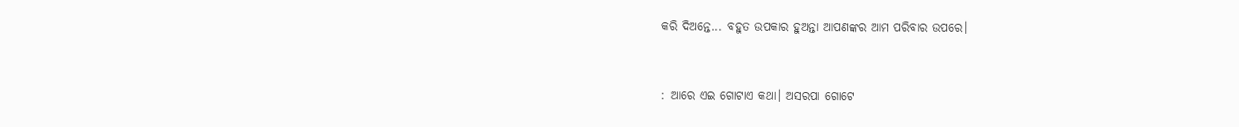କରି ଦିଅନ୍ତେ... ବହୁତ ଉପକାର ହୁଅନ୍ତା ଆପଣଙ୍କର ଆମ ପରିବାର ଉପରେ।


: ଆରେ ଏଇ ଗୋଟାଏ କଥା। ଅସରପା ଗୋଟେ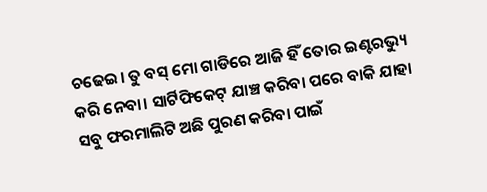ଚଢେଇ। ତୁ ବସ୍ ମୋ ଗାଡିରେ ଆଜି ହିଁ ତୋର ଇଣ୍ଟରଭ୍ୟୁ କରି ନେବା। ସାର୍ଟିଫିକେଟ୍ ଯାଞ୍ଚ କରିବା ପରେ ବାକି ଯାହା ସବୁ ଫରମାଲିଟି ଅଛି ପୁରଣ କରିବା ପାଇଁ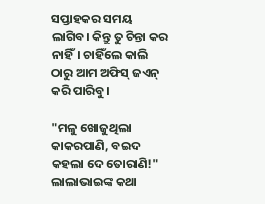ସପ୍ତାହକର ସମୟ ଲାଗିବ। କିନ୍ତୁ ତୁ ଚିନ୍ତା କର ନାହିଁ। ଚାହିଁଲେ କାଲି ଠାରୁ ଆମ ଅଫିସ୍ ଜଏନ୍ କରି ପାରିବୁ।

"ମଳୁ ଖୋଜୁଥିଲା କାକରପାଣି, ବଇଦ କହଲା ଦେ ତୋରାଣି!" ଲାଲାଭାଇଙ୍କ କଥା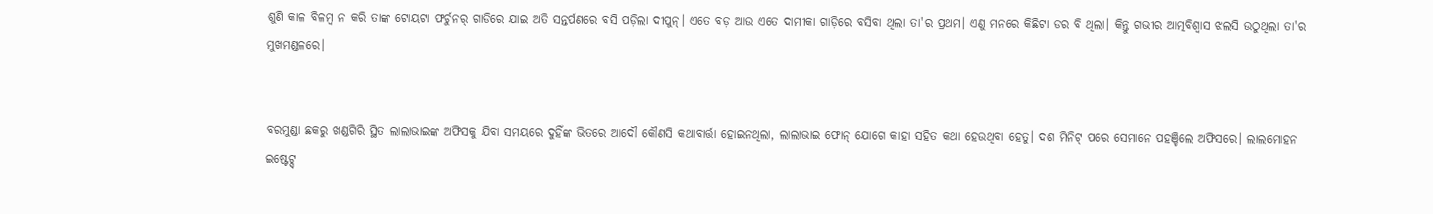ଶୁଣି କାଳ ବିଳମ୍ବ ନ କରି ତାଙ୍କ ଟୋୟଟା ଫର୍ଚୁନର୍ ଗାଡିରେ ଯାଇ ଅତି ସନ୍ତର୍ପଣରେ ବସି ପଡ଼ିଲା ଦୀପୁନ୍। ଏତେ ବଡ଼ ଆଉ ଏତେ ଦାମୀକା ଗାଡ଼ିରେ ବସିବା ଥିଲା ତା'ର ପ୍ରଥମ। ଏଣୁ ମନରେ କିଛିଟା ଡର ବି ଥିଲା। କିନ୍ତୁ ଗଭୀର ଆତ୍ମବିଶ୍ୱାସ ଝଲସି ଉଠୁଥିଲା ତା'ର ମୁଖମଣ୍ଡଳରେ।


ବରମୁଣ୍ଡା ଛକରୁ ଖଣ୍ଡଗିରି ସ୍ଥିତ ଲାଲାଭାଇଙ୍କ ଅଫିସକୁ ଯିବା ସମୟରେ ଦୁହିଁଙ୍କ ଭିତରେ ଆଦୌ କୌଣସି କଥାବାର୍ତ୍ତା ହୋଇନଥିଲା, ଲାଲାଭାଇ ଫୋନ୍ ଯୋଗେ କାହା ସହିତ କଥା ହେଉଥିବା ହେତୁ। ଦଶ ମିନିଟ୍ ପରେ ସେମାନେ ପହଞ୍ଚିଲେ ଅଫିସରେ। ଲାଲମୋହନ ଇଷ୍ଟେଟ୍ସ୍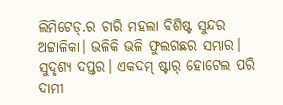ଲିମିଟେଡ୍.ର ଚାରି ମହଲା ବିଶିଷ୍ଟ ସୁନ୍ଦର ଅଟ୍ଟାଳିକା। ଭଳିକି ଭଳି ଫୁଲଗଛର ସମ୍ଭାର। ସୁଦୃଶ୍ୟ ଦପ୍ତର। ଏକଦମ୍ ଷ୍ଟାର୍ ହୋଟେଲ ପରି ଦାମୀ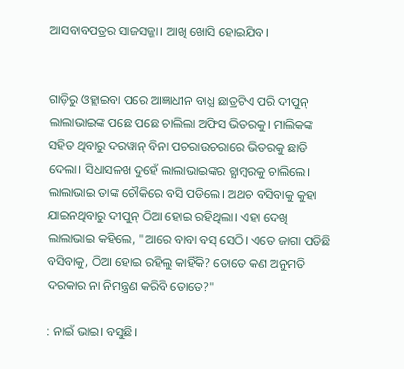ଆସବାବପତ୍ରର ସାଜସଜ୍ଜା। ଆଖି ଖୋସି ହୋଇଯିବ।


ଗାଡ଼ିରୁ ଓହ୍ଲାଇବା ପରେ ଆଜ୍ଞାଧୀନ ବାଧ୍ଯ ଛାତ୍ରଟିଏ ପରି ଦୀପୁନ୍ ଲାଲାଭାଇଙ୍କ ପଛେ ପଛେ ଚାଲିଲା ଅଫିସ ଭିତରକୁ। ମାଲିକଙ୍କ ସହିତ ଥିବାରୁ ଦରୱାନ୍ ବିନା ପଚରାଉଚରାରେ ଭିତରକୁ ଛାଡି ଦେଲା। ସିଧାସଳଖ ଦୁହେଁ ଲାଲାଭାଇଙ୍କର ଚ୍ଯାମ୍ବରକୁ ଚାଲିଲେ। ଲାଲାଭାଇ ତାଙ୍କ ଚୌକିରେ ବସି ପଡିଲେ। ଅଥଚ ବସିବାକୁ କୁହା ଯାଇନଥିବାରୁ ଦୀପୁନ୍ ଠିଆ ହୋଇ ରହିଥିଲା। ଏହା ଦେଖି ଲାଲାଭାଇ କହିଲେ, "ଆରେ ବାବା ବସ୍ ସେଠି। ଏତେ ଜାଗା ପଡିଛି ବସିବାକୁ, ଠିଆ ହୋଇ ରହିଲୁ କାହିଁକି? ତୋତେ କଣ ଅନୁମତି ଦରକାର ନା ନିମନ୍ତ୍ରଣ କରିବି ତୋତେ?"

: ନାଇଁ ଭାଇ। ବସୁଛି।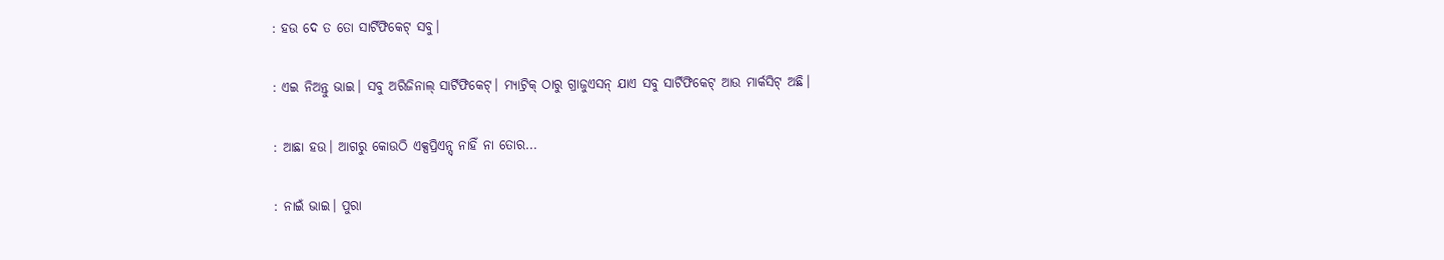: ହଉ ଦେ ତ ତୋ ସାର୍ଟିଫିକେଟ୍ ସବୁ।

: ଏଇ ନିଅନ୍ତୁ ଭାଇ। ସବୁ ଅରିଜିନାଲ୍ ସାର୍ଟିଫିକେଟ୍। ମ୍ଯାଟ୍ରିକ୍ ଠାରୁ ଗ୍ରାଜୁଏସନ୍ ଯାଏ ସବୁ ସାର୍ଟିଫିକେଟ୍ ଆଉ ମାର୍କସିଟ୍ ଅଛି।

: ଆଛା ହଉ। ଆଗରୁ କୋଉଠି ଏକ୍ସପ୍ରିଏନ୍ସ୍ ନାହିଁ ନା ତୋର...

: ନାଇଁ ଭାଇ। ପୁରା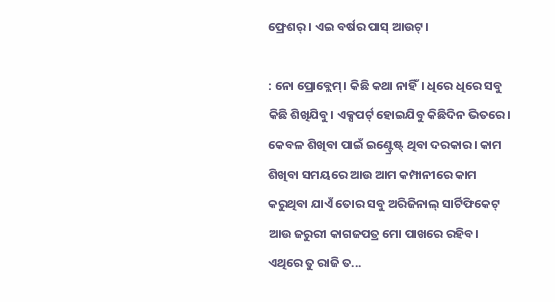ଫ୍ରେଶର୍ । ଏଇ ବର୍ଷର ପାସ୍ ଆଉଟ୍।

: ନୋ ପ୍ରୋବ୍ଲେମ୍। କିଛି କଥା ନାହିଁ। ଧିରେ ଧିରେ ସବୁ କିଛି ଶିଖିଯିବୁ। ଏକ୍ସପର୍ଟ୍ ହୋଇଯିବୁ କିଛିଦିନ ଭିତରେ। କେବଳ ଶିଖିବା ପାଇଁ ଇଣ୍ଟ୍ରେଷ୍ଟ୍ ଥିବା ଦରକାର। କାମ ଶିଖିବା ସମୟରେ ଆଉ ଆମ କମ୍ପାନୀରେ କାମ କରୁଥିବା ଯାଏଁ ତୋର ସବୁ ଅରିଜିନାଲ୍ ସାର୍ଟିଫିକେଟ୍ ଆଉ ଜରୁରୀ କାଗଜପତ୍ର ମୋ ପାଖରେ ରହିବ। ଏଥିରେ ତୁ ରାଜି ତ...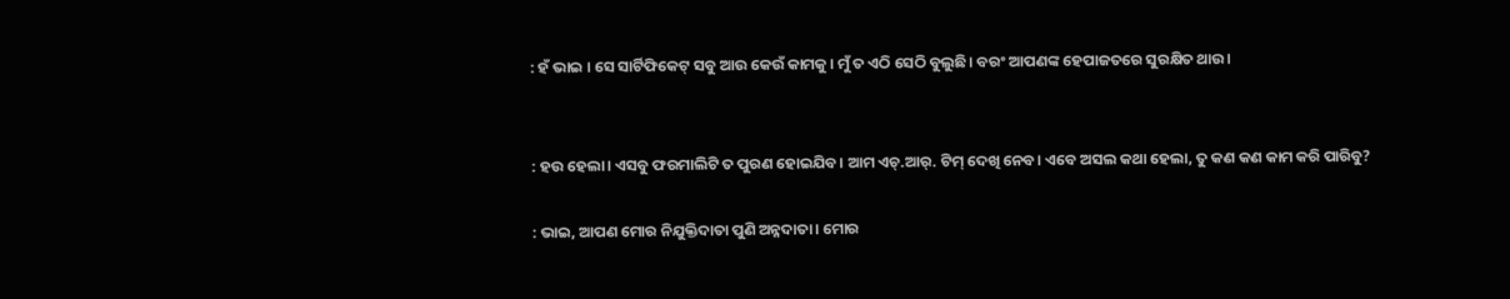: ହଁ ଭାଇ । ସେ ସାର୍ଟିଫିକେଟ୍ ସବୁ ଆଉ କେଉଁ କାମକୁ। ମୁଁ ତ ଏଠି ସେଠି ବୁଲୁଛି। ବରଂ ଆପଣଙ୍କ ହେପାଜତରେ ସୁରକ୍ଷିତ ଥାଉ।


: ହଉ ହେଲା। ଏସବୁ ଫରମାଲିଟି ତ ପୁରଣ ହୋଇଯିବ। ଆମ ଏଚ୍.ଆର୍. ଟିମ୍ ଦେଖି ନେବ। ଏବେ ଅସଲ କଥା ହେଲା, ତୁ କଣ କଣ କାମ କରି ପାରିବୁ?

: ଭାଇ, ଆପଣ ମୋର ନିଯୁକ୍ତିଦାତା ପୁଣି ଅନ୍ନଦାତା। ମୋର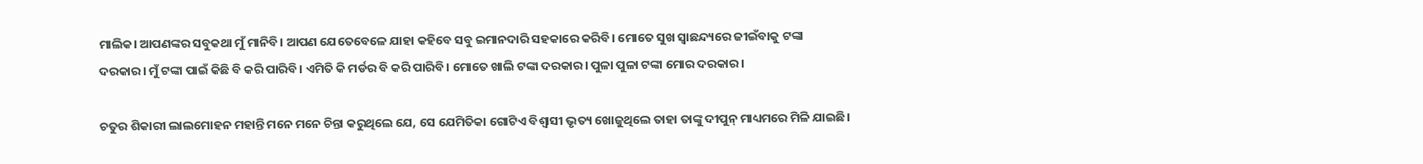ମାଲିକ। ଆପଣଙ୍କର ସବୁକଥା ମୁଁ ମାନିବି। ଆପଣ ଯେତେବେଳେ ଯାହା କହିବେ ସବୁ ଇମାନଦାରି ସହକାରେ କରିବି। ମୋତେ ସୁଖ ସ୍ବାଛନ୍ଦ୍ୟରେ ଜୀଇଁବାକୁ ଟଙ୍କା ଦରକାର। ମୁଁ ଟଙ୍କା ପାଇଁ କିଛି ବି କରି ପାରିବି। ଏମିତି କି ମର୍ଡର ବି କରି ପାରିବି। ମୋତେ ଖାଲି ଟଙ୍କା ଦରକାର। ପୁଳା ପୁଳା ଟଙ୍କା ମୋର ଦରକାର।

ଚତୁର ଶିକାରୀ ଲାଲମୋହନ ମହାନ୍ତି ମନେ ମନେ ଚିନ୍ତା କରୁଥିଲେ ଯେ, ସେ ଯେମିତିକା ଗୋଟିଏ ବିଶ୍ବାସୀ ଭୃତ୍ୟ ଖୋଜୁଥିଲେ ତାହା ତାଙ୍କୁ ଦୀପୁନ୍ ମାଧ୍ୟମରେ ମିଳି ଯାଇଛି।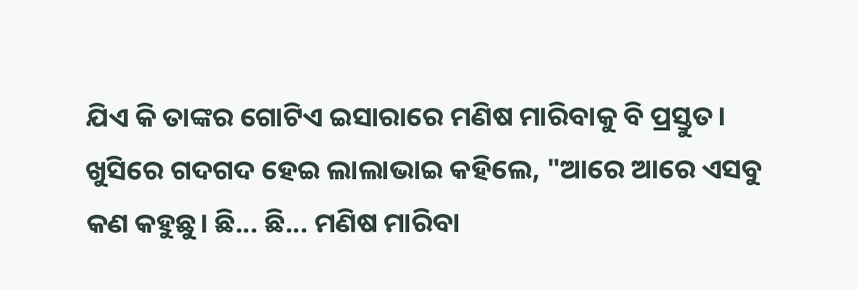ଯିଏ କି ତାଙ୍କର ଗୋଟିଏ ଇସାରାରେ ମଣିଷ ମାରିବାକୁ ବି ପ୍ରସ୍ତୁତ। ଖୁସିରେ ଗଦଗଦ ହେଇ ଲାଲାଭାଇ କହିଲେ, "ଆରେ ଆରେ ଏସବୁ କଣ କହୁଛୁ। ଛି... ଛି... ମଣିଷ ମାରିବା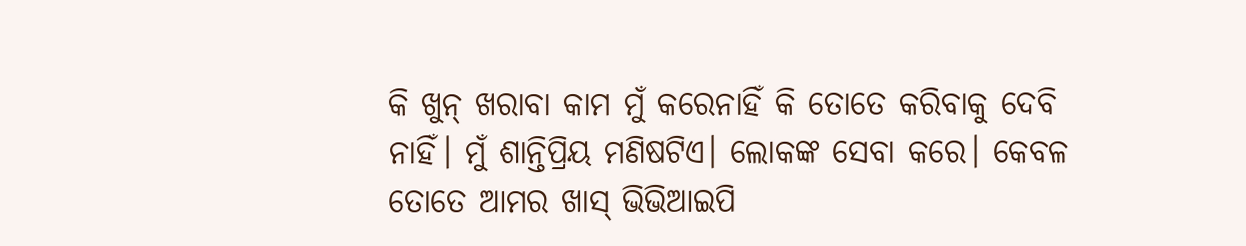କି ଖୁନ୍ ଖରାବା କାମ ମୁଁ କରେନାହିଁ କି ତୋତେ କରିବାକୁ ଦେବି ନାହିଁ। ମୁଁ ଶାନ୍ତିପ୍ରିୟ ମଣିଷଟିଏ। ଲୋକଙ୍କ ସେବା କରେ। କେବଳ ତୋତେ ଆମର ଖାସ୍ ଭିଭିଆଇପି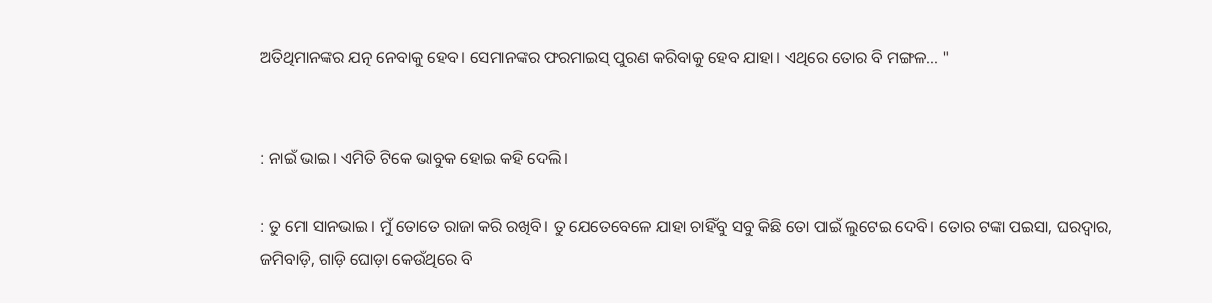ଅତିଥିମାନଙ୍କର ଯତ୍ନ ନେବାକୁ ହେବ। ସେମାନଙ୍କର ଫରମାଇସ୍ ପୁରଣ କରିବାକୁ ହେବ ଯାହା। ଏଥିରେ ତୋର ବି ମଙ୍ଗଳ... "


: ନାଇଁ ଭାଇ। ଏମିତି ଟିକେ ଭାବୁକ ହୋଇ କହି ଦେଲି।

: ତୁ ମୋ ସାନଭାଇ। ମୁଁ ତୋତେ ରାଜା କରି ରଖିବି। ତୁ ଯେତେବେଳେ ଯାହା ଚାହିଁବୁ ସବୁ କିଛି ତୋ ପାଇଁ ଲୁଟେଇ ଦେବି। ତୋର ଟଙ୍କା ପଇସା, ଘରଦ୍ବାର, ଜମିବାଡ଼ି, ଗାଡ଼ି ଘୋଡ଼ା କେଉଁଥିରେ ବି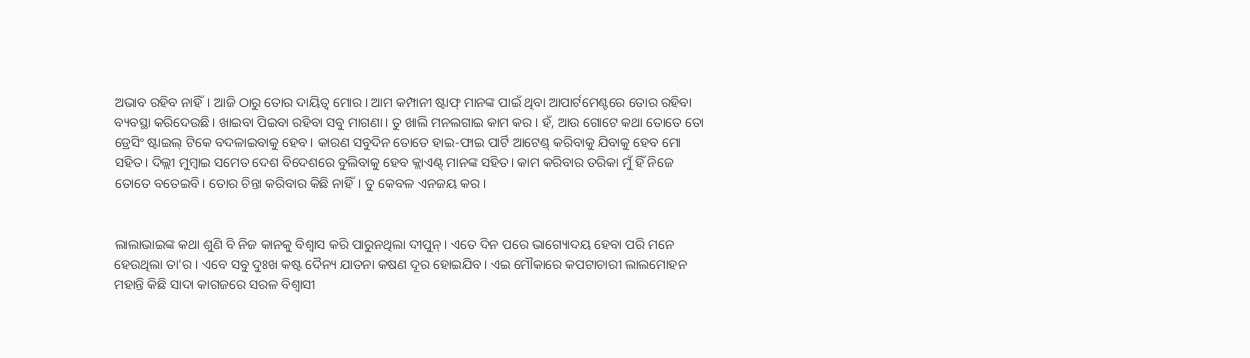ଅଭାବ ରହିବ ନାହିଁ। ଆଜି ଠାରୁ ତୋର ଦାୟିତ୍ଵ ମୋର। ଆମ କମ୍ପାନୀ ଷ୍ଟାଫ୍ ମାନଙ୍କ ପାଇଁ ଥିବା ଆପାର୍ଟମେଣ୍ଟରେ ତୋର ରହିବା ବ୍ୟବସ୍ଥା କରିଦେଉଛି। ଖାଇବା ପିଇବା ରହିବା ସବୁ ମାଗଣା। ତୁ ଖାଲି ମନଲଗାଇ କାମ କର। ହଁ, ଆଉ ଗୋଟେ କଥା ତୋତେ ତୋ ଡ୍ରେସିଂ ଷ୍ଟାଇଲ୍ ଟିକେ ବଦଳାଇବାକୁ ହେବ। କାରଣ ସବୁଦିନ ତୋତେ ହାଇ-ଫାଇ ପାର୍ଟି ଆଟେଣ୍ଡ୍ କରିବାକୁ ଯିବାକୁ ହେବ ମୋ ସହିତ। ଦିଲ୍ଲୀ ମୁମ୍ବାଇ ସମେତ ଦେଶ ବିଦେଶରେ ବୁଲିବାକୁ ହେବ କ୍ଲାଏଣ୍ଟ୍ ମାନଙ୍କ ସହିତ। କାମ କରିବାର ତରିକା ମୁଁ ହିଁ ନିଜେ ତୋତେ ବତେଇବି। ତୋର ଚିନ୍ତା କରିବାର କିଛି ନାହିଁ। ତୁ କେବଳ ଏନଜୟ କର।


ଲାଲାଭାଇଙ୍କ କଥା ଶୁଣି ବି ନିଜ କାନକୁ ବିଶ୍ବାସ କରି ପାରୁନଥିଲା ଦୀପୁନ୍। ଏତେ ଦିନ ପରେ ଭାଗ୍ୟୋଦୟ ହେବା ପରି ମନେ ହେଉଥିଲା ତା'ର। ଏବେ ସବୁ ଦୁଃଖ କଷ୍ଟ ଦୈନ୍ୟ ଯାତନା କଷଣ ଦୂର ହୋଇଯିବ। ଏଇ ମୌକାରେ କପଟାଚାରୀ ଲାଲମୋହନ ମହାନ୍ତି କିଛି ସାଦା କାଗଜରେ ସରଳ ବିଶ୍ଵାସୀ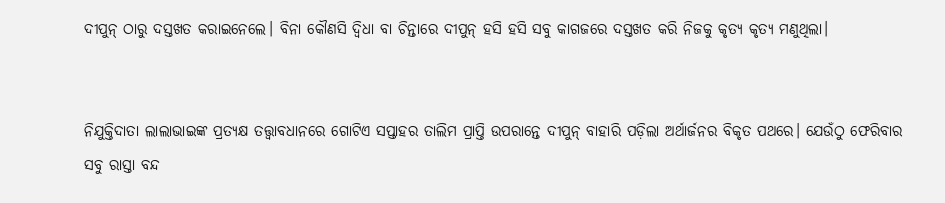ଦୀପୁନ୍ ଠାରୁ ଦସ୍ତଖତ କରାଇନେଲେ। ବିନା କୌଣସି ଦ୍ବିଧା ବା ଚିନ୍ତାରେ ଦୀପୁନ୍ ହସି ହସି ସବୁ କାଗଜରେ ଦସ୍ତଖତ କରି ନିଜକୁ କୃତ୍ଯ କୃତ୍ଯ ମଣୁଥିଲା।


ନିଯୁକ୍ତିଦାତା ଲାଲାଭାଇଙ୍କ ପ୍ରତ୍ୟକ୍ଷ ତତ୍ତ୍ଵାବଧାନରେ ଗୋଟିଏ ସପ୍ତାହର ତାଲିମ ପ୍ରାପ୍ତି ଉପରାନ୍ତେ ଦୀପୁନ୍ ବାହାରି ପଡ଼ିଲା ଅର୍ଥାର୍ଜନର ବିକୃତ ପଥରେ। ଯେଉଁଠୁ ଫେରିବାର ସବୁ ରାସ୍ତା ବନ୍ଦ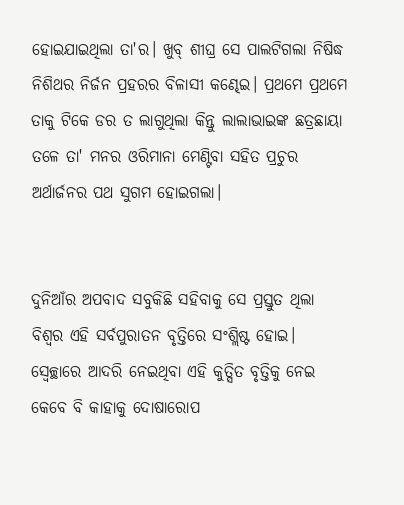ହୋଇଯାଇଥିଲା ତା'ର। ଖୁବ୍ ଶୀଘ୍ର ସେ ପାଲଟିଗଲା ନିଷିଦ୍ଧ ନିଶିଥର ନିର୍ଜନ ପ୍ରହରର ବିଳାସୀ କଣ୍ଢେଇ। ପ୍ରଥମେ ପ୍ରଥମେ ତାକୁ ଟିକେ ଡର ତ ଲାଗୁଥିଲା କିନ୍ତୁ ଲାଲାଭାଇଙ୍କ ଛତ୍ରଛାୟା ତଳେ ତା' ମନର ଓରିମାନା ମେଣ୍ଟିବା ସହିତ ପ୍ରଚୁର ଅର୍ଥାର୍ଜନର ପଥ ସୁଗମ ହୋଇଗଲା।


ଦୁନିଆଁର ଅପବାଦ ସବୁକିଛି ସହିବାକୁ ସେ ପ୍ରସ୍ତୁତ ଥିଲା ବିଶ୍ବର ଏହି ସର୍ବପୁରାତନ ବୃତ୍ତିରେ ସଂଶ୍ଲିଷ୍ଟ ହୋଇ। ସ୍ବେଚ୍ଛାରେ ଆଦରି ନେଇଥିବା ଏହି କୁତ୍ସିତ ବୃତ୍ତିକୁ ନେଇ କେବେ ବି କାହାକୁ ଦୋଷାରୋପ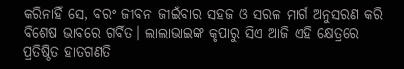କରିନାହିଁ ସେ, ବରଂ ଜୀବନ ଜୀଇଁବାର ସହଜ ଓ ସରଳ ମାର୍ଗ ଅନୁସରଣ କରି ବିଶେଷ ଭାବରେ ଗର୍ବିତ। ଲାଲାଭାଇଙ୍କ କୃପାରୁ ସିଏ ଆଜି ଏହି କ୍ଷେତ୍ରରେ ପ୍ରତିଷ୍ଠିତ ହାତଗଣତି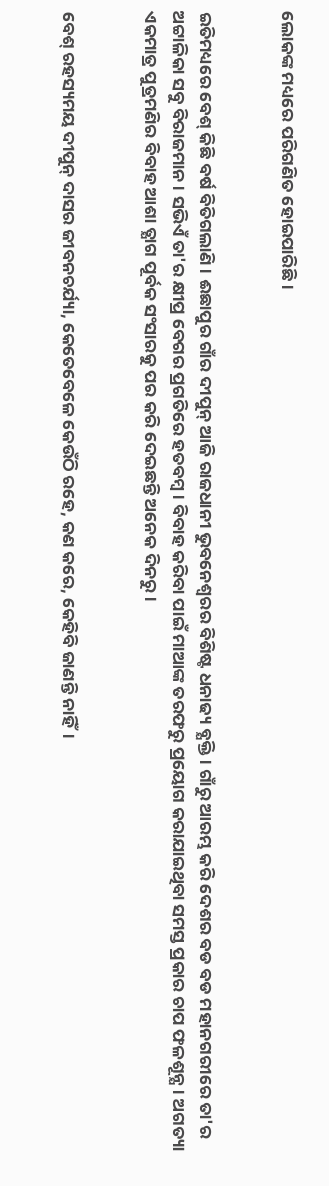ଲୋକଙ୍କ ମଧ୍ୟରେ ପରିଗଣିତ ହୋଇପାରିଛି।


ଇତିମଧ୍ୟରେ ବେଶ୍ କିଛି ବର୍ଷ ବିତିଗଲାଣି। ଈଛାପୁର ଗାଁର ଦୀପୁନ୍ ଆଜି ରାଜଧାନୀ ଭୁବନେଶ୍ଵରର ବିଶିଷ୍ଟ ଧନାଢ୍ୟ ବ୍ଯକ୍ତି। ଗାଁରୁ ଆରମ୍ଭ କରି ଦେଶର ବଡ ବଡ ମହାନଗରୀରେ ତା'ର ଅଟ୍ଟାଳିକା ସବୁ ବିରାଜମାନ। ସଭିଏଁ ତା'ର କ୍ଷୀପ୍ର ବେଗର ପ୍ରଗତିରେ ହତବମ୍ବ। ବିବାହ କରିବା ପାଇଁ ମାଆଙ୍କ ତରଫରୁ ପ୍ରୟୋଗ କରାଯାଇଥିବା ସମସ୍ତ ପ୍ରକାର ଚାପ ଫଳଶୂନ୍ଯ। ଅଗତ୍ୟା ଏକମାତ୍ର ପୁତ୍ରମଣିର ବିବାହ ଆଶା ତ୍ଯାଗ ପୂର୍ବକ ସଂସାରକୁ ପର କରି ଦେଇଛନ୍ତି ଅନେକ ଦିନରୁ।


ବେଶ୍ ରହସ୍ୟମୟ ଦୀପୁନ୍ ଦାସର ଜୀବନଚର୍ଯ୍ୟା, କେତେବେଳେ କେଉଁଠି ରହେ, କଣ କରେ, କେହିବି ଜାଣନ୍ତି ନାହିଁ।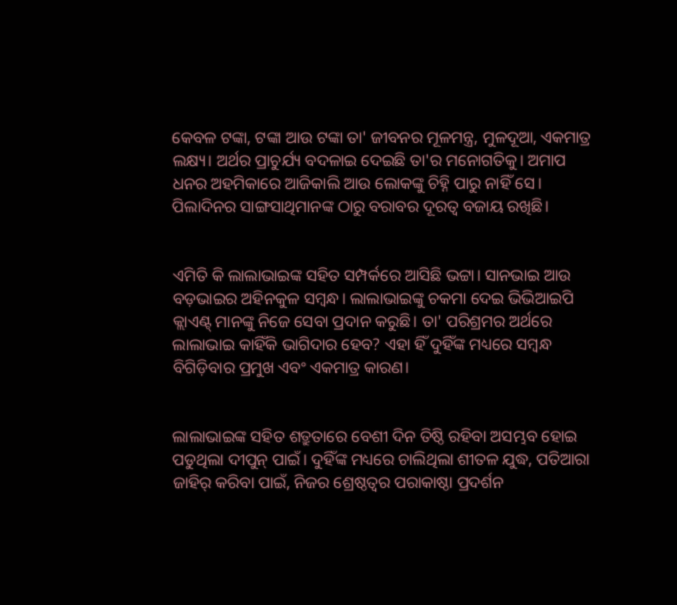କେବଳ ଟଙ୍କା, ଟଙ୍କା ଆଉ ଟଙ୍କା ତା' ଜୀବନର ମୂଳମନ୍ତ୍ର, ମୁଳଦୂଆ, ଏକମାତ୍ର ଲକ୍ଷ୍ୟ। ଅର୍ଥର ପ୍ରାଚୁର୍ଯ୍ୟ ବଦଳାଇ ଦେଇଛି ତା'ର ମନୋଗତିକୁ। ଅମାପ ଧନର ଅହମିକାରେ ଆଜିକାଲି ଆଉ ଲୋକଙ୍କୁ ଚିହ୍ନି ପାରୁ ନାହିଁ ସେ। ପିଲାଦିନର ସାଙ୍ଗସାଥିମାନଙ୍କ ଠାରୁ ବରାବର ଦୂରତ୍ବ ବଜାୟ ରଖିଛି।


ଏମିତି କି ଲାଲାଭାଇଙ୍କ ସହିତ ସମ୍ପର୍କରେ ଆସିଛି ଭଟ୍ଟା। ସାନଭାଇ ଆଉ ବଡ଼ଭାଇର ଅହିନକୁଳ ସମ୍ବନ୍ଧ। ଲାଲାଭାଇଙ୍କୁ ଚକମା ଦେଇ ଭିଭିଆଇପି କ୍ଲାଏଣ୍ଟ୍ ମାନଙ୍କୁ ନିଜେ ସେବା ପ୍ରଦାନ କରୁଛି। ତା' ପରିଶ୍ରମର ଅର୍ଥରେ ଲାଲାଭାଇ କାହିଁକି ଭାଗିଦାର ହେବ? ଏହା ହିଁ ଦୁହିଁଙ୍କ ମଧ୍ୟରେ ସମ୍ବନ୍ଧ ବିଗିଡ଼ିବାର ପ୍ରମୁଖ ଏବଂ ଏକମାତ୍ର କାରଣ।


ଲାଲାଭାଇଙ୍କ ସହିତ ଶତ୍ରୁତାରେ ବେଶୀ ଦିନ ତିଷ୍ଠି ରହିବା ଅସମ୍ଭବ ହୋଇ ପଡୁଥିଲା ଦୀପୁନ୍ ପାଇଁ। ଦୁହିଁଙ୍କ ମଧ୍ୟରେ ଚାଲିଥିଲା ଶୀତଳ ଯୁଦ୍ଧ, ପତିଆରା ଜାହିର୍ କରିବା ପାଇଁ, ନିଜର ଶ୍ରେଷ୍ଠତ୍ବର ପରାକାଷ୍ଠା ପ୍ରଦର୍ଶନ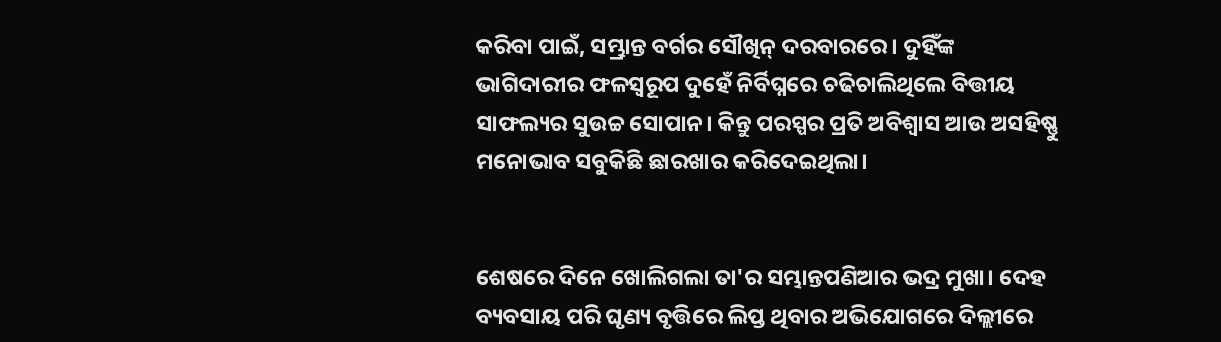କରିବା ପାଇଁ, ସମ୍ଭ୍ରାନ୍ତ ବର୍ଗର ସୌଖିନ୍ ଦରବାରରେ। ଦୁହିଁଙ୍କ ଭାଗିଦାରୀର ଫଳସ୍ବରୂପ ଦୁହେଁ ନିର୍ବିଘ୍ନରେ ଚଢିଚାଲିଥିଲେ ବିତ୍ତୀୟ ସାଫଲ୍ୟର ସୁଉଚ୍ଚ ସୋପାନ। କିନ୍ତୁ ପରସ୍ପର ପ୍ରତି ଅବିଶ୍ଵାସ ଆଉ ଅସହିଷ୍ଣୁ ମନୋଭାବ ସବୁକିଛି ଛାରଖାର କରିଦେଇଥିଲା।


ଶେଷରେ ଦିନେ ଖୋଲିଗଲା ତା'ର ସମ୍ଭାନ୍ତପଣିଆର ଭଦ୍ର ମୁଖା। ଦେହ ବ୍ୟବସାୟ ପରି ଘୃଣ୍ୟ ବୃତ୍ତିରେ ଲିପ୍ତ ଥିବାର ଅଭିଯୋଗରେ ଦିଲ୍ଲୀରେ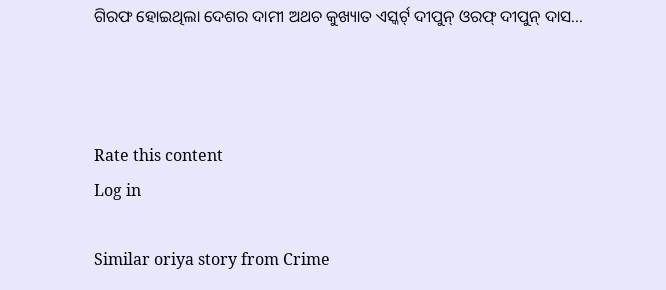ଗିରଫ ହୋଇଥିଲା ଦେଶର ଦାମୀ ଅଥଚ କୁଖ୍ୟାତ ଏସ୍କର୍ଟ୍ ଦୀପୁନ୍ ଓରଫ୍ ଦୀପୁନ୍ ଦାସ...



Rate this content
Log in

Similar oriya story from Crime